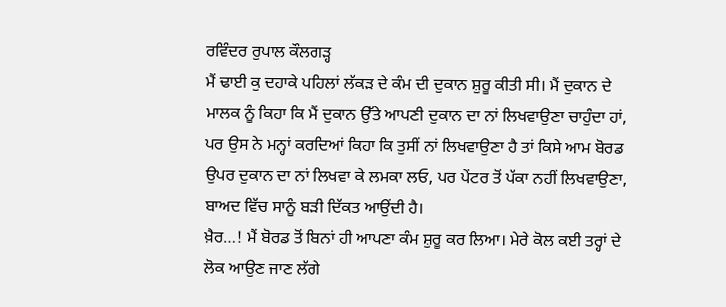ਰਵਿੰਦਰ ਰੁਪਾਲ ਕੌਲਗੜ੍ਹ
ਮੈਂ ਢਾਈ ਕੁ ਦਹਾਕੇ ਪਹਿਲਾਂ ਲੱਕੜ ਦੇ ਕੰਮ ਦੀ ਦੁਕਾਨ ਸ਼ੁਰੂ ਕੀਤੀ ਸੀ। ਮੈਂ ਦੁਕਾਨ ਦੇ ਮਾਲਕ ਨੂੰ ਕਿਹਾ ਕਿ ਮੈਂ ਦੁਕਾਨ ਉੱਤੇ ਆਪਣੀ ਦੁਕਾਨ ਦਾ ਨਾਂ ਲਿਖਵਾਉਣਾ ਚਾਹੁੰਦਾ ਹਾਂ, ਪਰ ਉਸ ਨੇ ਮਨ੍ਹਾਂ ਕਰਦਿਆਂ ਕਿਹਾ ਕਿ ਤੁਸੀਂ ਨਾਂ ਲਿਖਵਾਉਣਾ ਹੈ ਤਾਂ ਕਿਸੇ ਆਮ ਬੋਰਡ ਉਪਰ ਦੁਕਾਨ ਦਾ ਨਾਂ ਲਿਖਵਾ ਕੇ ਲਮਕਾ ਲਓ, ਪਰ ਪੇਂਟਰ ਤੋਂ ਪੱਕਾ ਨਹੀਂ ਲਿਖਵਾਉਣਾ, ਬਾਅਦ ਵਿੱਚ ਸਾਨੂੰ ਬੜੀ ਦਿੱਕਤ ਆਉਂਦੀ ਹੈ।
ਖ਼ੈਰ…! ਮੈਂ ਬੋਰਡ ਤੋਂ ਬਿਨਾਂ ਹੀ ਆਪਣਾ ਕੰਮ ਸ਼ੁਰੂ ਕਰ ਲਿਆ। ਮੇਰੇ ਕੋਲ ਕਈ ਤਰ੍ਹਾਂ ਦੇ ਲੋਕ ਆਉਣ ਜਾਣ ਲੱਗੇ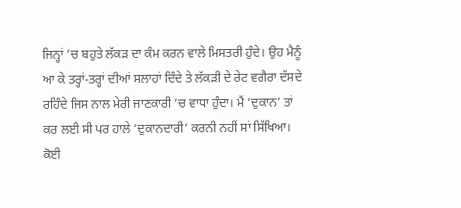ਜਿਨ੍ਹਾਂ ’ਚ ਬਹੁਤੇ ਲੱਕੜ ਦਾ ਕੰਮ ਕਰਨ ਵਾਲੇ ਮਿਸਤਰੀ ਹੁੰਦੇ। ਉਹ ਮੈਨੂੰ ਆ ਕੇ ਤਰ੍ਹਾਂ-ਤਰ੍ਹਾਂ ਦੀਆਂ ਸਲਾਹਾਂ ਦਿੰਦੇ ਤੇ ਲੱਕੜੀ ਦੇ ਰੇਟ ਵਗੈਰਾ ਦੱਸਦੇ ਰਹਿੰਦੇ ਜਿਸ ਨਾਲ ਮੇਰੀ ਜਾਣਕਾਰੀ ’ਚ ਵਾਧਾ ਹੁੰਦਾ। ਮੈਂ ‘ਦੁਕਾਨ’ ਤਾਂ ਕਰ ਲਈ ਸੀ ਪਰ ਹਾਲੇ ‘ਦੁਕਾਨਦਾਰੀ’ ਕਰਨੀ ਨਹੀਂ ਸਾਂ ਸਿੱਖਿਆ।
ਕੋਈ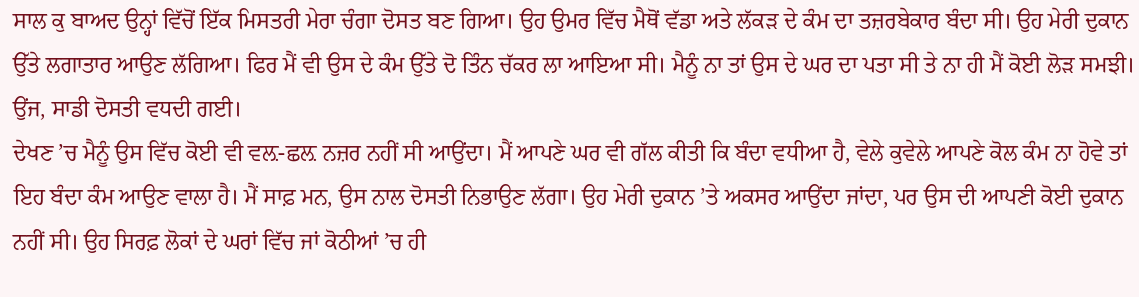ਸਾਲ ਕੁ ਬਾਅਦ ਉਨ੍ਹਾਂ ਵਿੱਚੋਂ ਇੱਕ ਮਿਸਤਰੀ ਮੇਰਾ ਚੰਗਾ ਦੋਸਤ ਬਣ ਗਿਆ। ਉਹ ਉਮਰ ਵਿੱਚ ਮੈਥੋਂ ਵੱਡਾ ਅਤੇ ਲੱਕੜ ਦੇ ਕੰਮ ਦਾ ਤਜ਼ਰਬੇਕਾਰ ਬੰਦਾ ਸੀ। ਉਹ ਮੇਰੀ ਦੁਕਾਨ ਉੱਤੇ ਲਗਾਤਾਰ ਆਉਣ ਲੱਗਿਆ। ਫਿਰ ਮੈਂ ਵੀ ਉਸ ਦੇ ਕੰਮ ਉੱਤੇ ਦੋ ਤਿੰਨ ਚੱਕਰ ਲਾ ਆਇਆ ਸੀ। ਮੈਨੂੰ ਨਾ ਤਾਂ ਉਸ ਦੇ ਘਰ ਦਾ ਪਤਾ ਸੀ ਤੇ ਨਾ ਹੀ ਮੈਂ ਕੋਈ ਲੋੜ ਸਮਝੀ। ਉਂਜ, ਸਾਡੀ ਦੋਸਤੀ ਵਧਦੀ ਗਈ।
ਦੇਖਣ ’ਚ ਮੈਨੂੰ ਉਸ ਵਿੱਚ ਕੋਈ ਵੀ ਵਲ਼-ਛਲ਼ ਨਜ਼ਰ ਨਹੀਂ ਸੀ ਆਉਂਦਾ। ਮੈਂ ਆਪਣੇ ਘਰ ਵੀ ਗੱਲ ਕੀਤੀ ਕਿ ਬੰਦਾ ਵਧੀਆ ਹੈ, ਵੇਲੇ ਕੁਵੇਲੇ ਆਪਣੇ ਕੋਲ ਕੰਮ ਨਾ ਹੋਵੇ ਤਾਂ ਇਹ ਬੰਦਾ ਕੰਮ ਆਉਣ ਵਾਲਾ ਹੈ। ਮੈਂ ਸਾਫ਼ ਮਨ, ਉਸ ਨਾਲ ਦੋਸਤੀ ਨਿਭਾਉਣ ਲੱਗਾ। ਉਹ ਮੇਰੀ ਦੁਕਾਨ ’ਤੇ ਅਕਸਰ ਆਉਂਦਾ ਜਾਂਦਾ, ਪਰ ਉਸ ਦੀ ਆਪਣੀ ਕੋਈ ਦੁਕਾਨ ਨਹੀਂ ਸੀ। ਉਹ ਸਿਰਫ਼ ਲੋਕਾਂ ਦੇ ਘਰਾਂ ਵਿੱਚ ਜਾਂ ਕੋਠੀਆਂ ’ਚ ਹੀ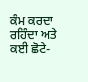ਕੰਮ ਕਰਦਾ ਰਹਿੰਦਾ ਅਤੇ ਕਈ ਛੋਟੇ-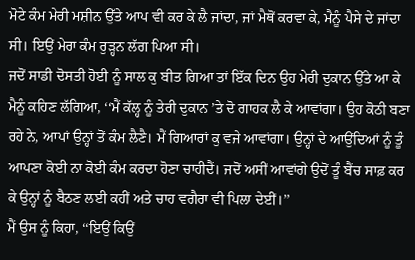ਮੋਟੇ ਕੰਮ ਮੇਰੀ ਮਸ਼ੀਨ ਉੱਤੇ ਆਪ ਵੀ ਕਰ ਕੇ ਲੈ ਜਾਂਦਾ, ਜਾਂ ਮੈਥੋਂ ਕਰਵਾ ਕੇ, ਮੈਨੂੰ ਪੈਸੇ ਦੇ ਜਾਂਦਾ ਸੀ। ਇਉਂ ਮੇਰਾ ਕੰਮ ਰੁੜ੍ਹਨ ਲੱਗ ਪਿਆ ਸੀ।
ਜਦੋਂ ਸਾਡੀ ਦੋਸਤੀ ਹੋਈ ਨੂੰ ਸਾਲ ਕੁ ਬੀਤ ਗਿਆ ਤਾਂ ਇੱਕ ਦਿਨ ਉਹ ਮੇਰੀ ਦੁਕਾਨ ਉੱਤੇ ਆ ਕੇ ਮੈਨੂੰ ਕਹਿਣ ਲੱਗਿਆ, ‘‘ਮੈਂ ਕੱਲ੍ਹ ਨੂੰ ਤੇਰੀ ਦੁਕਾਨ ’ਤੇ ਦੋ ਗਾਹਕ ਲੈ ਕੇ ਆਵਾਂਗਾ। ਉਹ ਕੋਠੀ ਬਣਾ ਰਹੇ ਨੇ, ਆਪਾਂ ਉਨ੍ਹਾਂ ਤੋਂ ਕੰਮ ਲੈਣੈ। ਮੈਂ ਗਿਆਰਾਂ ਕੁ ਵਜੇ ਆਵਾਂਗਾ। ਉਨ੍ਹਾਂ ਦੇ ਆਉਂਦਿਆਂ ਨੂੰ ਤੂੰ ਆਪਣਾ ਕੋਈ ਨਾ ਕੋਈ ਕੰਮ ਕਰਦਾ ਹੋਣਾ ਚਾਹੀਦੈਂ। ਜਦੋਂ ਅਸੀਂ ਆਵਾਂਗੇ ਉਦੋਂ ਤੂੰ ਬੈਂਚ ਸਾਫ਼ ਕਰ ਕੇ ਉਨ੍ਹਾਂ ਨੂੰ ਬੈਠਣ ਲਈ ਕਹੀਂ ਅਤੇ ਚਾਹ ਵਗੈਰਾ ਵੀ ਪਿਲਾ ਦੇਈਂ।’’
ਮੈਂ ਉਸ ਨੂੰ ਕਿਹਾ, ‘‘ਇਉਂ ਕਿਉਂ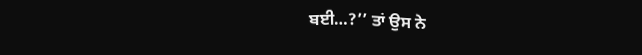ਬਈ…?’’ ਤਾਂ ਉਸ ਨੇ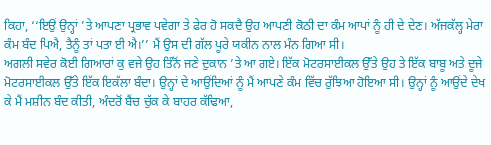ਕਿਹਾ, ‘‘ਇਉਂ ਉਨ੍ਹਾਂ ’ਤੇ ਆਪਣਾ ਪ੍ਰਭਾਵ ਪਵੇਗਾ ਤੇ ਫੇਰ ਹੋ ਸਕਦੈ ਉਹ ਆਪਣੀ ਕੋਠੀ ਦਾ ਕੰਮ ਆਪਾਂ ਨੂੰ ਹੀ ਦੇ ਦੇਣ। ਅੱਜਕੱਲ੍ਹ ਮੇਰਾ ਕੰਮ ਬੰਦ ਪਿਐ, ਤੈਨੂੰ ਤਾਂ ਪਤਾ ਈ ਐ।’’ ਮੈਂ ਉਸ ਦੀ ਗੱਲ ਪੂਰੇ ਯਕੀਨ ਨਾਲ ਮੰਨ ਗਿਆ ਸੀ।
ਅਗਲੀ ਸਵੇਰ ਕੋਈ ਗਿਆਰਾਂ ਕੁ ਵਜੇ ਉਹ ਤਿੰਨੋਂ ਜਣੇ ਦੁਕਾਨ ’ਤੇ ਆ ਗਏ। ਇੱਕ ਮੋਟਰਸਾਈਕਲ ਉੱਤੇ ਉਹ ਤੇ ਇੱਕ ਬਾਬੂ ਅਤੇ ਦੂਜੇ ਮੋਟਰਸਾਈਕਲ ਉੱਤੇ ਇੱਕ ਇਕੱਲਾ ਬੰਦਾ। ਉਨ੍ਹਾਂ ਦੇ ਆਉਂਦਿਆਂ ਨੂੰ ਮੈਂ ਆਪਣੇ ਕੰਮ ਵਿੱਚ ਰੁੱਝਿਆ ਹੋਇਆ ਸੀ। ਉਨ੍ਹਾਂ ਨੂੰ ਆਉਂਦੇ ਦੇਖ ਕੇ ਮੈਂ ਮਸ਼ੀਨ ਬੰਦ ਕੀਤੀ, ਅੰਦਰੋਂ ਬੈਂਚ ਚੁੱਕ ਕੇ ਬਾਹਰ ਕੱਢਿਆ,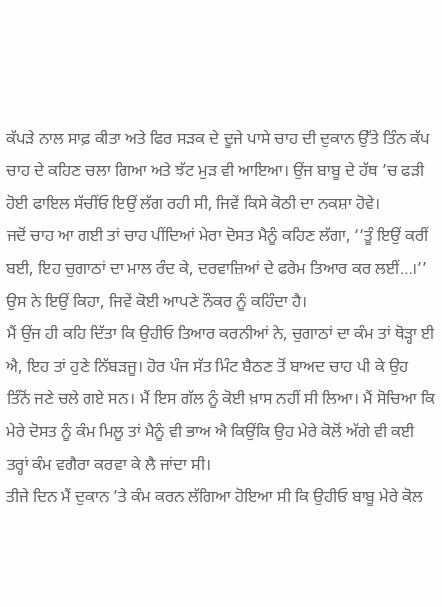ਕੱਪੜੇ ਨਾਲ ਸਾਫ਼ ਕੀਤਾ ਅਤੇ ਫਿਰ ਸੜਕ ਦੇ ਦੂਜੇ ਪਾਸੇ ਚਾਹ ਦੀ ਦੁਕਾਨ ਉੱਤੇ ਤਿੰਨ ਕੱਪ ਚਾਹ ਦੇ ਕਹਿਣ ਚਲਾ ਗਿਆ ਅਤੇ ਝੱਟ ਮੁੜ ਵੀ ਆਇਆ। ਉਂਜ ਬਾਬੂ ਦੇ ਹੱਥ ’ਚ ਫੜੀ ਹੋਈ ਫਾਇਲ ਸੱਚੀਂਓ ਇਉਂ ਲੱਗ ਰਹੀ ਸੀ, ਜਿਵੇਂ ਕਿਸੇ ਕੋਠੀ ਦਾ ਨਕਸ਼ਾ ਹੋਵੇ।
ਜਦੋਂ ਚਾਹ ਆ ਗਈ ਤਾਂ ਚਾਹ ਪੀਂਦਿਆਂ ਮੇਰਾ ਦੋਸਤ ਮੈਨੂੰ ਕਹਿਣ ਲੱਗਾ, ‘‘ਤੂੰ ਇਉਂ ਕਰੀਂ ਬਈ, ਇਹ ਚੁਗਾਠਾਂ ਦਾ ਮਾਲ ਰੰਦ ਕੇ, ਦਰਵਾਜ਼ਿਆਂ ਦੇ ਫਰੇਮ ਤਿਆਰ ਕਰ ਲਈਂ…।’’ ਉਸ ਨੇ ਇਉਂ ਕਿਹਾ, ਜਿਵੇਂ ਕੋਈ ਆਪਣੇ ਨੌਕਰ ਨੂੰ ਕਹਿੰਦਾ ਹੈ।
ਮੈਂ ਉਂਜ ਹੀ ਕਹਿ ਦਿੱਤਾ ਕਿ ਉਹੀਓ ਤਿਆਰ ਕਰਨੀਆਂ ਨੇ, ਚੁਗਾਠਾਂ ਦਾ ਕੰਮ ਤਾਂ ਥੋੜ੍ਹਾ ਈ ਐ, ਇਹ ਤਾਂ ਹੁਣੇ ਨਿੱਬੜਜੂ। ਹੋਰ ਪੰਜ ਸੱਤ ਮਿੰਟ ਬੈਠਣ ਤੋਂ ਬਾਅਦ ਚਾਹ ਪੀ ਕੇ ਉਹ ਤਿੰਨੋਂ ਜਣੇ ਚਲੇ ਗਏ ਸਨ। ਮੈਂ ਇਸ ਗੱਲ ਨੂੰ ਕੋਈ ਖ਼ਾਸ ਨਹੀਂ ਸੀ ਲਿਆ। ਮੈਂ ਸੋਚਿਆ ਕਿ ਮੇਰੇ ਦੋਸਤ ਨੂੰ ਕੰਮ ਮਿਲੂ ਤਾਂ ਮੈਨੂੰ ਵੀ ਭਾਅ ਐ ਕਿਉਂਕਿ ਉਹ ਮੇਰੇ ਕੋਲੋਂ ਅੱਗੇ ਵੀ ਕਈ ਤਰ੍ਹਾਂ ਕੰਮ ਵਗੈਰਾ ਕਰਵਾ ਕੇ ਲੈ ਜਾਂਦਾ ਸੀ।
ਤੀਜੇ ਦਿਨ ਮੈਂ ਦੁਕਾਨ ’ਤੇ ਕੰਮ ਕਰਨ ਲੱਗਿਆ ਹੋਇਆ ਸੀ ਕਿ ਉਹੀਓ ਬਾਬੂ ਮੇਰੇ ਕੋਲ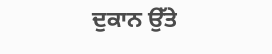ਦੁਕਾਨ ਉੱਤੇ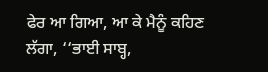ਫੇਰ ਆ ਗਿਆ, ਆ ਕੇ ਮੈਨੂੰ ਕਹਿਣ ਲੱਗਾ, ‘‘ਭਾਈ ਸਾਬ੍ਹ,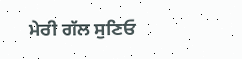ਮੇਰੀ ਗੱਲ ਸੁਣਿਓ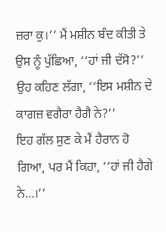ਜ਼ਰਾ ਕੁ।’’ ਮੈਂ ਮਸ਼ੀਨ ਬੰਦ ਕੀਤੀ ਤੇ ਉਸ ਨੂੰ ਪੁੱਛਿਆ, ‘‘ਹਾਂ ਜੀ ਦੱਸੋ?’’ ਉਹ ਕਹਿਣ ਲੱਗਾ, ‘‘ਇਸ ਮਸ਼ੀਨ ਦੇ ਕਾਗਜ਼ ਵਗੈਰਾ ਹੈਗੈ ਨੇ?’’
ਇਹ ਗੱਲ ਸੁਣ ਕੇ ਮੈਂ ਹੈਰਾਨ ਹੋ ਗਿਆ, ਪਰ ਮੈਂ ਕਿਹਾ, ‘‘ਹਾਂ ਜੀ ਹੈਗੇ ਨੇ…।’’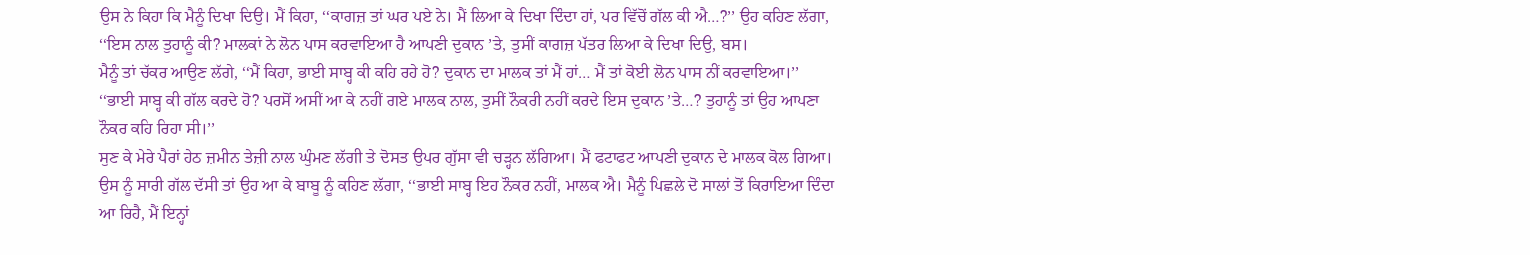ਉਸ ਨੇ ਕਿਹਾ ਕਿ ਮੈਨੂੰ ਦਿਖਾ ਦਿਉ। ਮੈਂ ਕਿਹਾ, ‘‘ਕਾਗਜ਼ ਤਾਂ ਘਰ ਪਏ ਨੇ। ਮੈਂ ਲਿਆ ਕੇ ਦਿਖਾ ਦਿੰਦਾ ਹਾਂ, ਪਰ ਵਿੱਚੋਂ ਗੱਲ ਕੀ ਐ…?’’ ਉਹ ਕਹਿਣ ਲੱਗਾ, ‘‘ਇਸ ਨਾਲ ਤੁਹਾਨੂੰ ਕੀ? ਮਾਲਕਾਂ ਨੇ ਲੋਨ ਪਾਸ ਕਰਵਾਇਆ ਹੈ ਆਪਣੀ ਦੁਕਾਨ ’ਤੇ, ਤੁਸੀਂ ਕਾਗਜ਼ ਪੱਤਰ ਲਿਆ ਕੇ ਦਿਖਾ ਦਿਉ, ਬਸ।
ਮੈਨੂੰ ਤਾਂ ਚੱਕਰ ਆਉਣ ਲੱਗੇ, ‘‘ਮੈਂ ਕਿਹਾ, ਭਾਈ ਸਾਬ੍ਹ ਕੀ ਕਹਿ ਰਹੇ ਹੋ? ਦੁਕਾਨ ਦਾ ਮਾਲਕ ਤਾਂ ਮੈਂ ਹਾਂ… ਮੈਂ ਤਾਂ ਕੋਈ ਲੋਨ ਪਾਸ ਨੀਂ ਕਰਵਾਇਆ।’’
‘‘ਭਾਈ ਸਾਬ੍ਹ ਕੀ ਗੱਲ ਕਰਦੇ ਹੋ? ਪਰਸੋਂ ਅਸੀਂ ਆ ਕੇ ਨਹੀਂ ਗਏ ਮਾਲਕ ਨਾਲ, ਤੁਸੀਂ ਨੌਕਰੀ ਨਹੀਂ ਕਰਦੇ ਇਸ ਦੁਕਾਨ ’ਤੇ…? ਤੁਹਾਨੂੰ ਤਾਂ ਉਹ ਆਪਣਾ ਨੌਕਰ ਕਹਿ ਰਿਹਾ ਸੀ।’’
ਸੁਣ ਕੇ ਮੇਰੇ ਪੈਰਾਂ ਹੇਠ ਜ਼ਮੀਨ ਤੇਜ਼ੀ ਨਾਲ ਘੁੰਮਣ ਲੱਗੀ ਤੇ ਦੋਸਤ ਉਪਰ ਗੁੱਸਾ ਵੀ ਚੜ੍ਹਨ ਲੱਗਿਆ। ਮੈਂ ਫਟਾਫਟ ਆਪਣੀ ਦੁਕਾਨ ਦੇ ਮਾਲਕ ਕੋਲ ਗਿਆ। ਉਸ ਨੂੰ ਸਾਰੀ ਗੱਲ ਦੱਸੀ ਤਾਂ ਉਹ ਆ ਕੇ ਬਾਬੂ ਨੂੰ ਕਹਿਣ ਲੱਗਾ, ‘‘ਭਾਈ ਸਾਬ੍ਹ ਇਹ ਨੌਕਰ ਨਹੀਂ, ਮਾਲਕ ਐ। ਮੈਨੂੰ ਪਿਛਲੇ ਦੋ ਸਾਲਾਂ ਤੋਂ ਕਿਰਾਇਆ ਦਿੰਦਾ ਆ ਰਿਹੈ, ਮੈਂ ਇਨ੍ਹਾਂ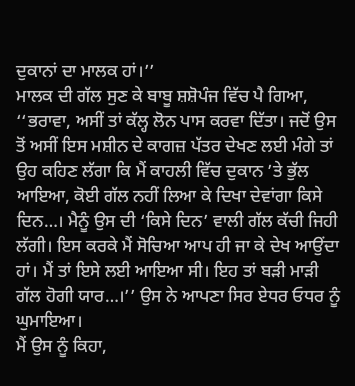ਦੁਕਾਨਾਂ ਦਾ ਮਾਲਕ ਹਾਂ।’’
ਮਾਲਕ ਦੀ ਗੱਲ ਸੁਣ ਕੇ ਬਾਬੂ ਸ਼ਸ਼ੋਪੰਜ ਵਿੱਚ ਪੈ ਗਿਆ, ‘‘ਭਰਾਵਾ, ਅਸੀਂ ਤਾਂ ਕੱਲ੍ਹ ਲੋਨ ਪਾਸ ਕਰਵਾ ਦਿੱਤਾ। ਜਦੋਂ ਉਸ ਤੋਂ ਅਸੀਂ ਇਸ ਮਸ਼ੀਨ ਦੇ ਕਾਗਜ਼ ਪੱਤਰ ਦੇਖਣ ਲਈ ਮੰਗੇ ਤਾਂ ਉਹ ਕਹਿਣ ਲੱਗਾ ਕਿ ਮੈਂ ਕਾਹਲੀ ਵਿੱਚ ਦੁਕਾਨ ’ਤੇ ਭੁੱਲ ਆਇਆ, ਕੋਈ ਗੱਲ ਨਹੀਂ ਲਿਆ ਕੇ ਦਿਖਾ ਦੇਵਾਂਗਾ ਕਿਸੇ ਦਿਨ…। ਮੈਨੂੰ ਉਸ ਦੀ ‘ਕਿਸੇ ਦਿਨ’ ਵਾਲੀ ਗੱਲ ਕੱਚੀ ਜਿਹੀ ਲੱਗੀ। ਇਸ ਕਰਕੇ ਮੈਂ ਸੋਚਿਆ ਆਪ ਹੀ ਜਾ ਕੇ ਦੇਖ ਆਉਂਦਾ ਹਾਂ। ਮੈਂ ਤਾਂ ਇਸੇ ਲਈ ਆਇਆ ਸੀ। ਇਹ ਤਾਂ ਬੜੀ ਮਾੜੀ ਗੱਲ ਹੋਗੀ ਯਾਰ…।’’ ਉਸ ਨੇ ਆਪਣਾ ਸਿਰ ਏਧਰ ਓਧਰ ਨੂੰ ਘੁਮਾਇਆ।
ਮੈਂ ਉਸ ਨੂੰ ਕਿਹਾ,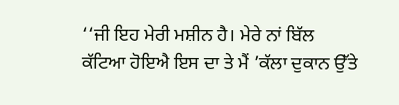‘‘ਜੀ ਇਹ ਮੇਰੀ ਮਸ਼ੀਨ ਹੈ। ਮੇਰੇ ਨਾਂ ਬਿੱਲ ਕੱਟਿਆ ਹੋਇਐ ਇਸ ਦਾ ਤੇ ਮੈਂ ’ਕੱਲਾ ਦੁਕਾਨ ਉੱਤੇ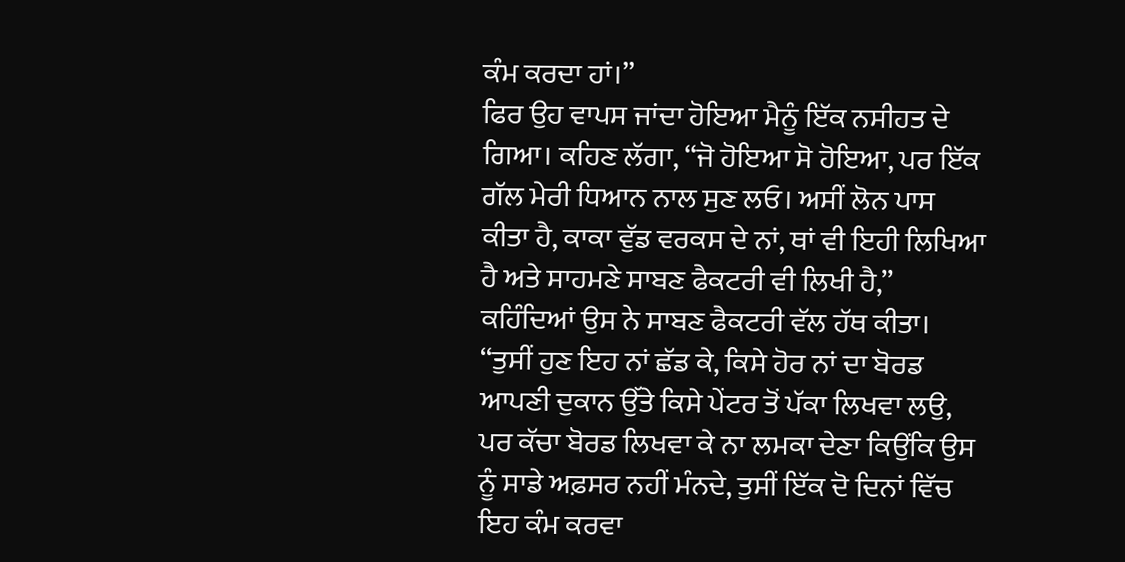ਕੰਮ ਕਰਦਾ ਹਾਂ।’’
ਫਿਰ ਉਹ ਵਾਪਸ ਜਾਂਦਾ ਹੋਇਆ ਮੈਨੂੰ ਇੱਕ ਨਸੀਹਤ ਦੇ ਗਿਆ। ਕਹਿਣ ਲੱਗਾ, ‘‘ਜੋ ਹੋਇਆ ਸੋ ਹੋਇਆ, ਪਰ ਇੱਕ ਗੱਲ ਮੇਰੀ ਧਿਆਨ ਨਾਲ ਸੁਣ ਲਓ। ਅਸੀਂ ਲੋਨ ਪਾਸ ਕੀਤਾ ਹੈ, ਕਾਕਾ ਵੁੱਡ ਵਰਕਸ ਦੇ ਨਾਂ, ਥਾਂ ਵੀ ਇਹੀ ਲਿਖਿਆ ਹੈ ਅਤੇ ਸਾਹਮਣੇ ਸਾਬਣ ਫੈਕਟਰੀ ਵੀ ਲਿਖੀ ਹੈ,’’ ਕਹਿੰਦਿਆਂ ਉਸ ਨੇ ਸਾਬਣ ਫੈਕਟਰੀ ਵੱਲ ਹੱਥ ਕੀਤਾ।
‘‘ਤੁਸੀਂ ਹੁਣ ਇਹ ਨਾਂ ਛੱਡ ਕੇ, ਕਿਸੇ ਹੋਰ ਨਾਂ ਦਾ ਬੋਰਡ ਆਪਣੀ ਦੁਕਾਨ ਉੱਤੇ ਕਿਸੇ ਪੇਂਟਰ ਤੋਂ ਪੱਕਾ ਲਿਖਵਾ ਲਉ, ਪਰ ਕੱਚਾ ਬੋਰਡ ਲਿਖਵਾ ਕੇ ਨਾ ਲਮਕਾ ਦੇਣਾ ਕਿਉਂਕਿ ਉਸ ਨੂੰ ਸਾਡੇ ਅਫ਼ਸਰ ਨਹੀਂ ਮੰਨਦੇ, ਤੁਸੀਂ ਇੱਕ ਦੋ ਦਿਨਾਂ ਵਿੱਚ ਇਹ ਕੰਮ ਕਰਵਾ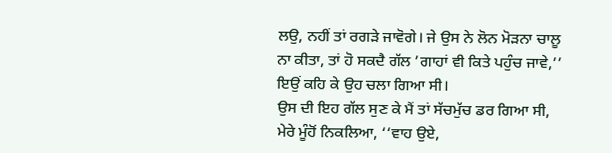ਲਉ, ਨਹੀਂ ਤਾਂ ਰਗੜੇ ਜਾਵੋਗੇ। ਜੇ ਉਸ ਨੇ ਲੋਨ ਮੋੜਨਾ ਚਾਲੂ ਨਾ ਕੀਤਾ, ਤਾਂ ਹੋ ਸਕਦੈ ਗੱਲ ’ਗਾਹਾਂ ਵੀ ਕਿਤੇ ਪਹੁੰਚ ਜਾਵੇ,’’ ਇਉਂ ਕਹਿ ਕੇ ਉਹ ਚਲਾ ਗਿਆ ਸੀ।
ਉਸ ਦੀ ਇਹ ਗੱਲ ਸੁਣ ਕੇ ਮੈਂ ਤਾਂ ਸੱਚਮੁੱਚ ਡਰ ਗਿਆ ਸੀ, ਮੇਰੇ ਮੂੰਹੋਂ ਨਿਕਲਿਆ, ‘‘ਵਾਹ ਉਏ,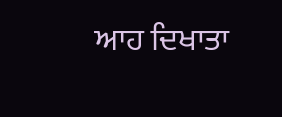ਆਹ ਦਿਖਾਤਾ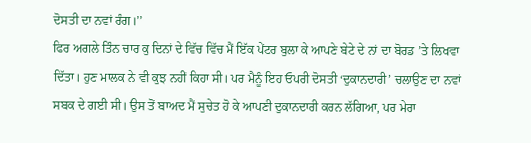ਦੋਸਤੀ ਦਾ ਨਵਾਂ ਰੰਗ।’’
ਫਿਰ ਅਗਲੇ ਤਿੰਨ ਚਾਰ ਕੁ ਦਿਨਾਂ ਦੇ ਵਿੱਚ ਵਿੱਚ ਮੈਂ ਇੱਕ ਪੇਂਟਰ ਬੁਲਾ ਕੇ ਆਪਣੇ ਬੇਟੇ ਦੇ ਨਾਂ ਦਾ ਬੋਰਡ ’ਤੇ ਲਿਖਵਾ ਦਿੱਤਾ। ਹੁਣ ਮਾਲਕ ਨੇ ਵੀ ਕੁਝ ਨਹੀਂ ਕਿਹਾ ਸੀ। ਪਰ ਮੈਨੂੰ ਇਹ ਓਪਰੀ ਦੋਸਤੀ ‘ਦੁਕਾਨਦਾਰੀ’ ਚਲਾਉਣ ਦਾ ਨਵਾਂ ਸਬਕ ਦੇ ਗਈ ਸੀ। ਉਸ ਤੋਂ ਬਾਅਦ ਮੈਂ ਸੁਚੇਤ ਹੋ ਕੇ ਆਪਣੀ ਦੁਕਾਨਦਾਰੀ ਕਰਨ ਲੱਗਿਆ, ਪਰ ਮੇਰਾ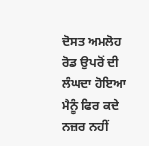ਦੋਸਤ ਅਮਲੋਹ ਰੋਡ ਉਪਰੋਂ ਦੀ ਲੰਘਦਾ ਹੋਇਆ ਮੈਨੂੰ ਫਿਰ ਕਦੇ ਨਜ਼ਰ ਨਹੀਂ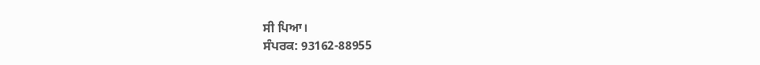ਸੀ ਪਿਆ।
ਸੰਪਰਕ: 93162-88955